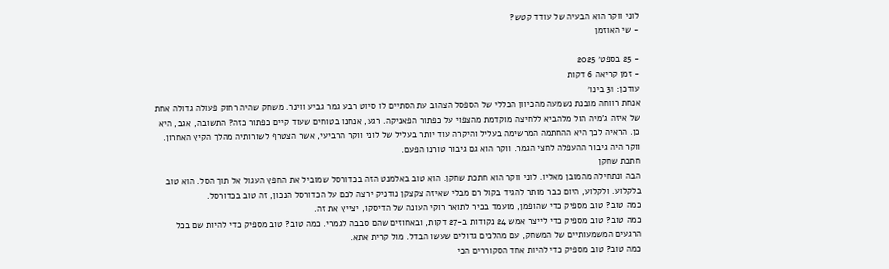לוני ווקר הוא הבעיה של עודד קטש?
- שי האוזמן

- 25 בספט׳ 2025
- זמן קריאה 6 דקות
עודכן: 31 בינו׳
אנחת רווחה מובנת נשמעה מהכיוון הכללי של הספסל הצהוב עת הסתיים לו סיוט רבע גמר גביע ווינר. משחק שהיה רחוק פעולה גדולה אחת של איזה ג'מיה הול מלהביא ללחיצה מוקדמת מהצפוי על כפתור הפאניקה. רגע, אנחנו בטוחים שעוד קיים כפתור כזה? התשובה, אגב, היא כן. הראיה לכך היא ההחתמה המרשימה בעליל והיקרה עוד יותר בעליל של לוני ווקר הרביעי, אשר הצטרף לשורותיה מהלך הקיץ האחרון. ווקר היה גיבור ההעפלה לחצי הגמר. ווקר הוא גם גיבור טורנו הפעם.
חתכת שחקן
הבה ונתחילה מהמובן מאליו. לוני ווקר הוא חתכת שחקן. הוא טוב באלמנט הזה בכדורסל שמוביל את החפץ העגול אל תוך הסל. הוא טוב בלקלוע. ולקלוע, היום כבר מותר להגיד בקול רם מבלי שאיזה צקצקן נודניק ירצה לכם על הכדורסל הנכון, זה טוב בכדורסל.
כמה טוב? טוב מספיק כדי שהופמן, מועמד בכיר לתואר רוקי העונה של הדיסקו, יצייץ את זה.
כמה טוב? טוב מספיק כדי לייצר אמש 24 נקודות ב-27 דקות, ובאחוזים שהם סבבה לגמרי. כמה טוב? טוב מספיק כדי להיות שם בכל הרגעים המשמעותיים של המשחק, עם מהלכים גדולים שעשו הבדל. מול קרית אתא.
כמה טוב? טוב מספיק כדי להיות אחד הסקוררים הכי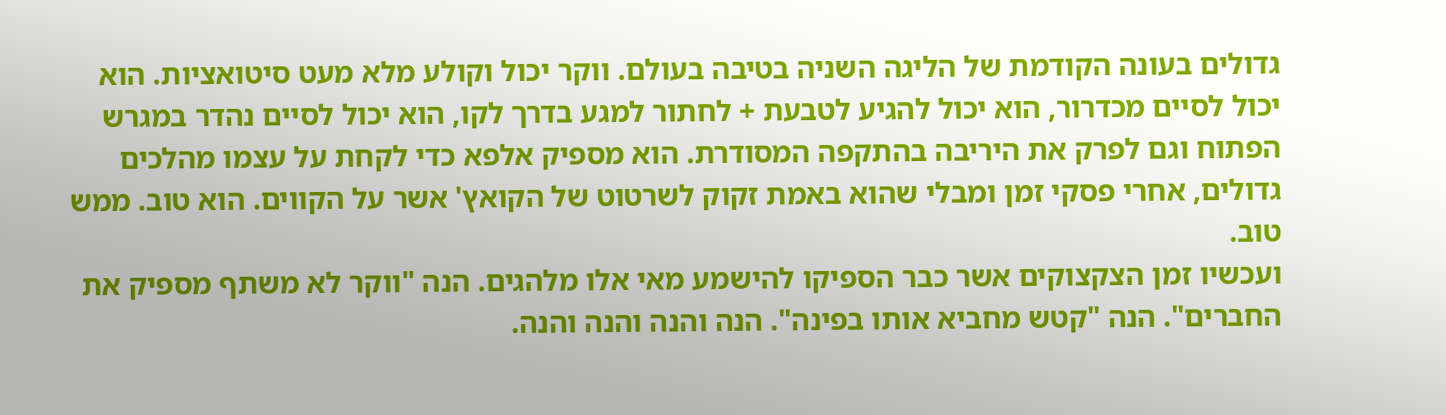גדולים בעונה הקודמת של הליגה השניה בטיבה בעולם. ווקר יכול וקולע מלא מעט סיטואציות. הוא יכול לסיים מכדרור, הוא יכול להגיע לטבעת + לחתור למגע בדרך לקו, הוא יכול לסיים נהדר במגרש הפתוח וגם לפרק את היריבה בהתקפה המסודרת. הוא מספיק אלפא כדי לקחת על עצמו מהלכים גדולים, אחרי פסקי זמן ומבלי שהוא באמת זקוק לשרטוט של הקואץ' אשר על הקווים. הוא טוב. ממש טוב.
ועכשיו זמן הצקצוקים אשר כבר הספיקו להישמע מאי אלו מלהגים. הנה "ווקר לא משתף מספיק את החברים". הנה "קטש מחביא אותו בפינה". הנה והנה והנה והנה.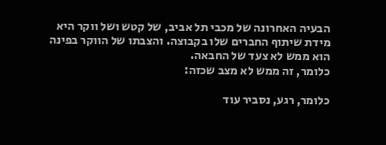הבעיה האחרונה של מכבי תל אביב, של קטש ושל ווקר היא מידת שיתוף החברים שלו בקבוצה. והצבתו של הווקר בפינה הוא ממש לא צעד של החבאה.
כלומר, זה ממש לא מצב שכזה:

כלומר, רגע, נסביר עוד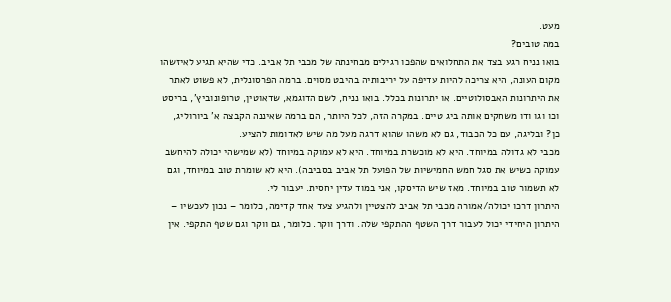מעט.
במה טובים?
בואו נניח רגע בצד את התחלואים שהפכו רגילים מבחינתה של מכבי תל אביב. כדי שהיא תגיע לאיזשהו מקום העונה, היא צריכה להיות עדיפה על יריבותיה בהיבט מסוים. ברמה הפרסונלית, לא פשוט לאתר את היתרונות האבסולוטיים. או יתרונות בכלל. בואו נניח, לשם הדוגמא, שדאוטין, טרופונוביץ', בריסט וכו וגו ודו משחקים אותה ביג טיים. במקרה הזה, לכל היותר, הם ברמה שאיננה הקבצה א' ביורוליג, כן? ובליגה, עם כל הכבוד, גם לא משהו שהוא דרגה מעל מה שיש לאדומות להציע.
מכבי לא גדולה במיוחד. היא לא מוכשרת במיוחד. היא לא עמוקה במיוחד (לא שמישהי יכולה להיחשב עמוקה כשיש את סגל חמש החמישיות של הפועל תל אביב בסביבה). היא לא שומרת טוב במיוחד, וגם לא תשמור טוב במיוחד. מאז שיש הדיסקו, אני במוד עדין יחסית. יעבור לי.
היתרון דרכו יכולה/אמורה מכבי תל אביב להצטיין ולהגיע צעד אחד קדימה, כלומר – נכון לעכשיו – היתרון היחידי יכול לעבור דרך השטף ההתקפי שלה. ודרך ווקר. כלומר, גם ווקר וגם שטף התקפי. אין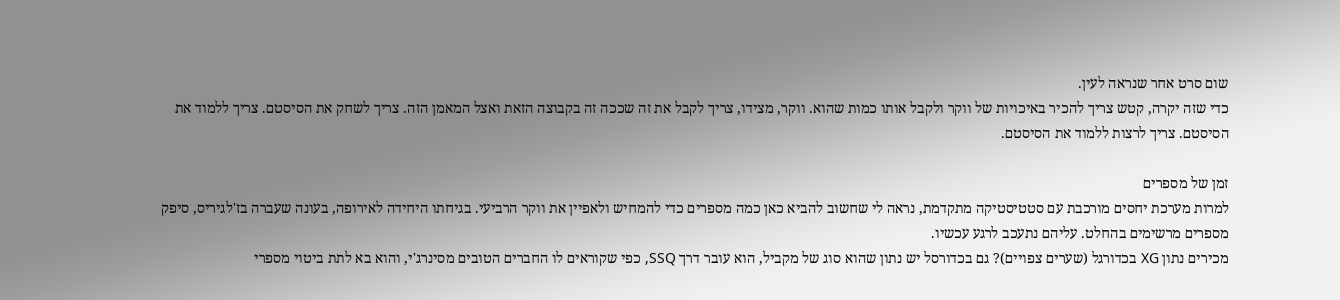שום סרט אחר שנראה לעין.
כדי שזה יקרה, קטש צריך להכיר באיכויות של ווקר ולקבל אותו כמות שהוא. ווקר, מצידו, צריך לקבל את זה שככה זה בקבוצה הזאת ואצל המאמן הזה. צריך לשחק את הסיסטם. צריך ללמוד את הסיסטם. צריך לרצות ללמוד את הסיסטם.

זמן של מספרים
למרות מערכת יחסים מורכבת עם סטטיסטיקה מתקדמת, נראה לי שחשוב להביא כאן כמה מספרים כדי להמחיש ולאפיין את ווקר הרביעי. בגיחתו היחידה לאירופה, בעונה שעברה בז'לגיריס, סיפק מספרים מרשימים בהחלט. עליהם נתעכב לרגע עכשיו.
מכירים נתון XG בכדורגל (שערים צפויים)? גם בכדורסל יש נתון שהוא סוג של מקביל, הוא עובר דרך SSQ, כפי שקוראים לו החברים הטובים מסינרג'י, והוא בא לתת ביטוי מספרי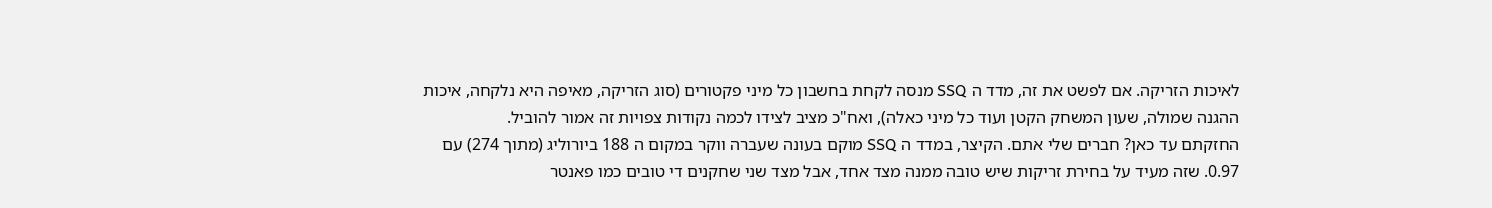לאיכות הזריקה. אם לפשט את זה, מדד ה SSQ מנסה לקחת בחשבון כל מיני פקטורים (סוג הזריקה, מאיפה היא נלקחה, איכות ההגנה שמולה, שעון המשחק הקטן ועוד כל מיני כאלה), ואח"כ מציב לצידו לכמה נקודות צפויות זה אמור להוביל.
החזקתם עד כאן? חברים שלי אתם. הקיצר, במדד ה SSQ מוקם בעונה שעברה ווקר במקום ה 188 ביורוליג (מתוך 274) עם 0.97. שזה מעיד על בחירת זריקות שיש טובה ממנה מצד אחד, אבל מצד שני שחקנים די טובים כמו פאנטר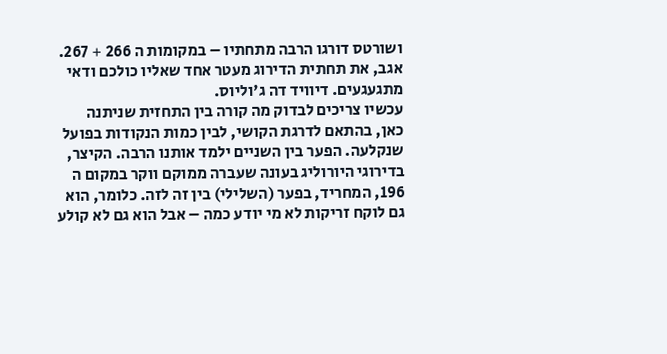ושורטס דורגו הרבה מתחתיו – במקומות ה 266 + 267. אגב, את תחתית הדירוג מעטר אחד שאליו כולכם ודאי מתגעגעים. דיוויד דה ג'וליוס.
עכשיו צריכים לבדוק מה קורה בין התחזית שניתנה כאן, בהתאם לדרגת הקושי, לבין כמות הנקודות בפועל שנקלעה. הפער בין השניים ילמד אותנו הרבה. הקיצר, בדירוגי היורוליג בעונה שעברה ממוקם ווקר במקום ה 196, המחריד, בפער (השלילי) בין זה לזה. כלומר, הוא גם לוקח זריקות לא מי יודע כמה – אבל הוא גם לא קולע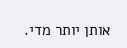אותן יותר מדי.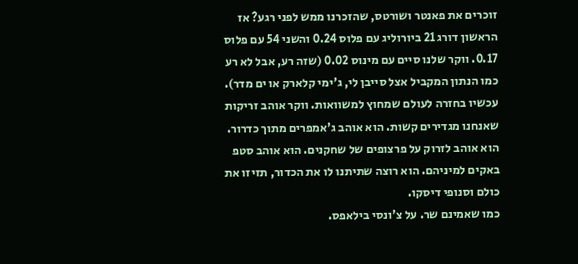זוכרים את פאנטר ושורטס, שהזכרנו ממש לפני רגע? אז הראשון דורג 21 ביורוליג עם פלוס 0.24 והשני 54 עם פלוס 0.17. ווקר שלנו סיים עם מינוס 0.02 (שזה רע, אבל לא רע כמו הנתון המקביל אצל סייבן לי, ג'ימי קלארק או ים מדר).
עכשיו בחזרה לעולם שמחוץ למשוואות. ווקר אוהב זריקות שאנחנו מגדירים קשות. הוא אוהב ג'אמפרים מתוך כדרור. הוא אוהב לזרוק על פרצופים של שחקנים. הוא אוהב סטפ באקים למיניהם. הוא רוצה שתיתנו לו את הכדור, תזיזו את כולם וסנופי דיסקו.
כמו שאמינם שר. על צ'ונסי בילאפס.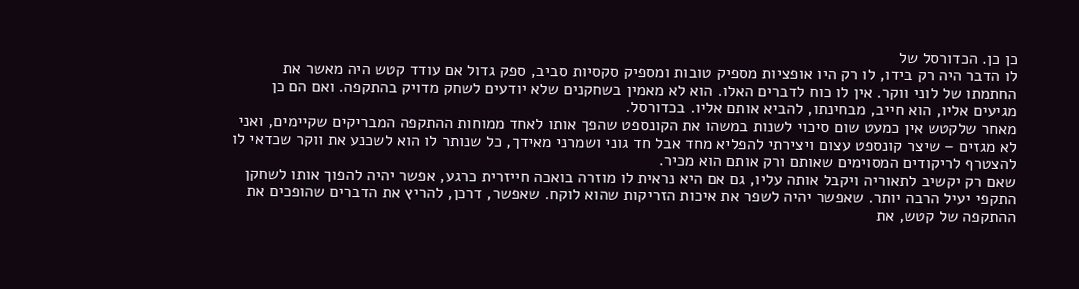כן כן. הכדורסל של
לו הדבר היה רק בידו, לו רק היו אופציות מספיק טובות ומספיק סקסיות סביב, ספק גדול אם עודד קטש היה מאשר את החתמתו של לוני ווקר. אין לו כוח לדברים האלו. הוא לא מאמין בשחקנים שלא יודעים לשחק מדויק בהתקפה. ואם הם כן מגיעים אליו, הוא חייב, מבחינתו, להביא אותם אליו. בכדורסל.
מאחר שלקטש אין כמעט שום סיכוי לשנות במשהו את הקונספט שהפך אותו לאחד ממוחות ההתקפה המבריקים שקיימים, ואני לא מגזים – שיצר קונספט עצום ויצירתי להפליא מחד אבל חד גוני ושמרני מאידך, כל שנותר לו הוא לשכנע את ווקר שכדאי לו להצטרף לריקודים המסוימים שאותם ורק אותם הוא מכיר.
שאם רק יקשיב לתאוריה ויקבל אותה עליו, גם אם היא נראית לו מוזרה בואכה חייזרית כרגע, אפשר יהיה להפוך אותו לשחקן התקפי יעיל הרבה יותר. שאפשר יהיה לשפר את איכות הזריקות שהוא לוקח. שאפשר, דרכן, להריץ את הדברים שהופכים את ההתקפה של קטש, את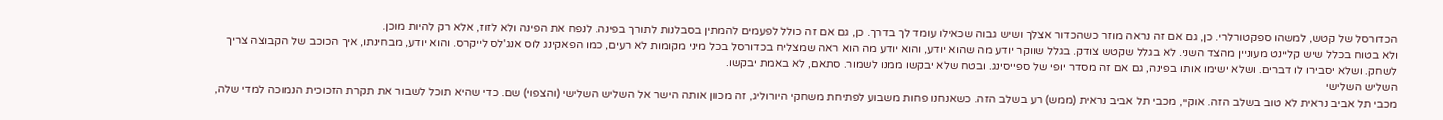הכדורסל של קטש, למשהו ספקטורלרי. כן, גם אם זה נראה מוזר כשהכדור אצלך ושיש גבוה שכאילו עומד לך בדרך. כן, גם אם זה כולל לפעמים להמתין בסבלנות לתורך בפינה. לנפח את הפינה ולא לזוז, אלא רק להיות מוכן.
ולא בטוח בכלל שיש קליינט מעוניין מהצד השני. לא בגלל שקטש צודק. בגלל שווקר יודע מה שהוא יודע, והוא יודע מה הוא ראה שמצליח בכדורסל בכל מיני מקומות לא רעים, כמו הפאקינג לוס אנג'לס לייקרס. והוא יודע, מבחינתו, איך הכוכב של הקבוצה צריך לשחק. ושלא יסבירו לו דברים. ושלא ישימו אותו בפינה, גם אם זה מסדר יופי של ספייסינג. ובטח שלא יבקשו ממנו לשמור. סתאם, לא באמת יבקשו.
השליש השלישי
מכבי תל אביב נראית לא טוב בשלב הזה. אוקיי, מכבי תל אביב נראית (ממש) רע בשלב הזה. כשאנחנו פחות משבוע לפתיחת משחקי היורוליג, זה מכוון אותה הישר אל השליש השלישי (והצפוי) שם. כדי שהיא תוכל לשבור את תקרת הזכוכית הנמוכה למדי שלה,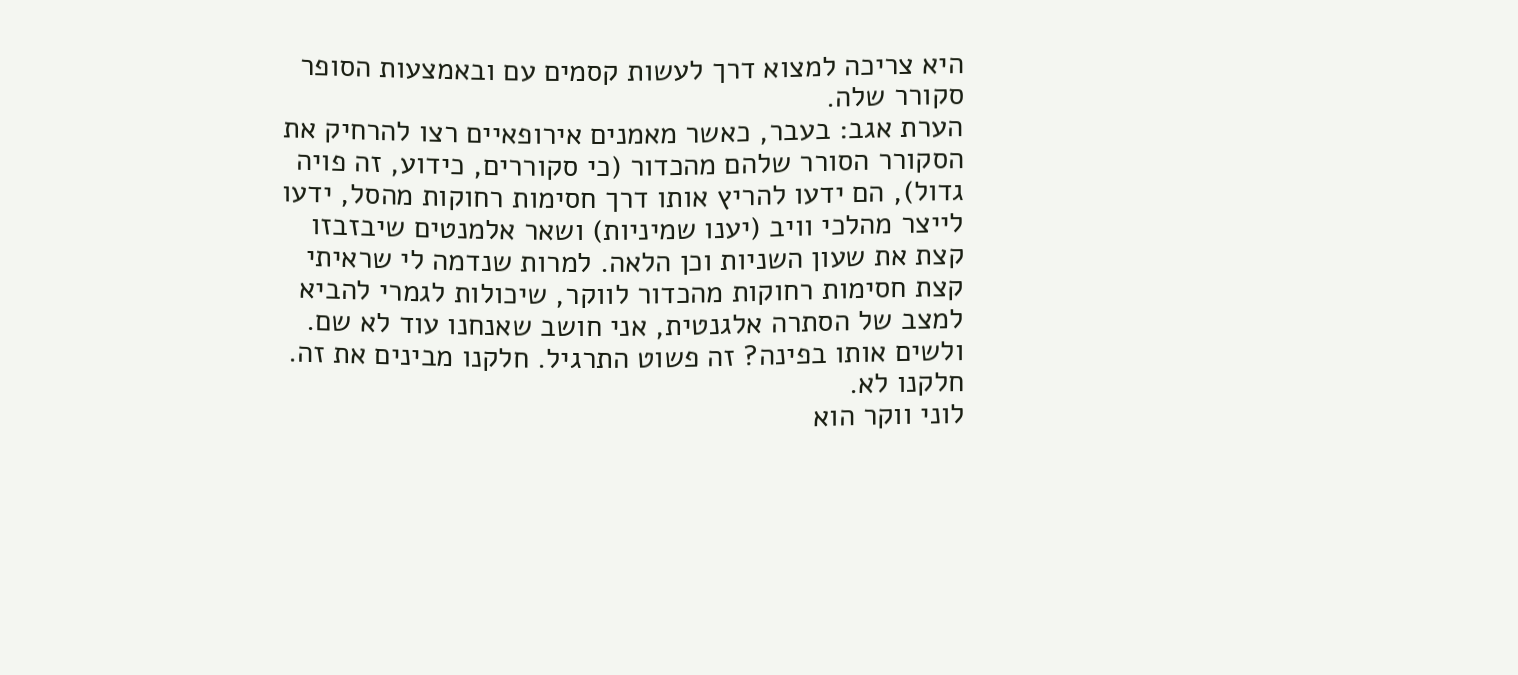היא צריכה למצוא דרך לעשות קסמים עם ובאמצעות הסופר סקורר שלה.
הערת אגב: בעבר, כאשר מאמנים אירופאיים רצו להרחיק את הסקורר הסורר שלהם מהכדור (כי סקוררים, כידוע, זה פויה גדול), הם ידעו להריץ אותו דרך חסימות רחוקות מהסל, ידעו לייצר מהלכי וויב (יענו שמיניות) ושאר אלמנטים שיבזבזו קצת את שעון השניות וכן הלאה. למרות שנדמה לי שראיתי קצת חסימות רחוקות מהכדור לווקר, שיכולות לגמרי להביא למצב של הסתרה אלגנטית, אני חושב שאנחנו עוד לא שם. ולשים אותו בפינה? זה פשוט התרגיל. חלקנו מבינים את זה. חלקנו לא.
לוני ווקר הוא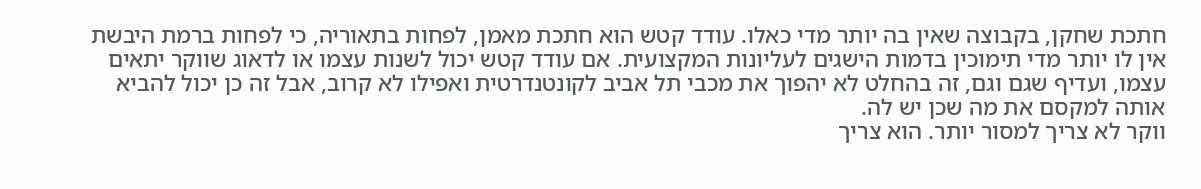חתכת שחקן, בקבוצה שאין בה יותר מדי כאלו. עודד קטש הוא חתכת מאמן, לפחות בתאוריה, כי לפחות ברמת היבשת אין לו יותר מדי תימוכין בדמות הישגים לעליונות המקצועית. אם עודד קטש יכול לשנות עצמו או לדאוג שווקר יתאים עצמו, ועדיף שגם וגם, זה בהחלט לא יהפוך את מכבי תל אביב לקונטנדרטית ואפילו לא קרוב, אבל זה כן יכול להביא אותה למקסם את מה שכן יש לה.
ווקר לא צריך למסור יותר. הוא צריך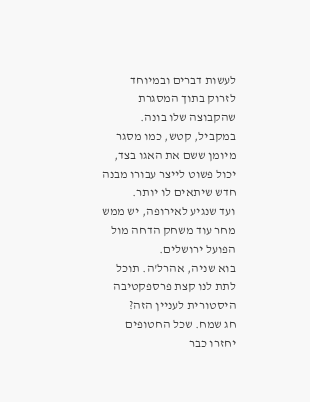לעשות דברים ובמיוחד לזרוק בתוך המסגרת שהקבוצה שלו בונה. במקביל, קטש, כמו מסגר מיומן ששם את האגו בצד, יכול פשוט לייצר עבורו מבנה חדש שיתאים לו יותר.
ועד שנגיע לאירופה, יש ממש מחר עוד משחק הדחה מול הפועל ירושלים.
בוא שניה, אהרל'ה. תוכל לתת לנו קצת פרספקטיבה היסטורית לעניין הזה?
חג שמח. שכל החטופים יחזרו כבר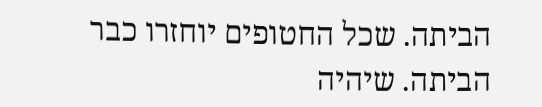הביתה. שכל החטופים יוחזרו כבר הביתה. שיהיה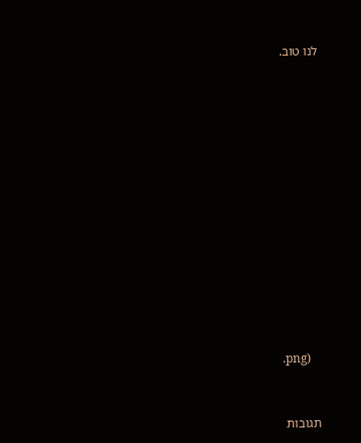לנו טוב.


















.png)



תגובות